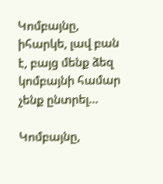Կոմբայնը, իհարկե, լավ բան է, բայց մենք ձեզ կոմբայնի համար չենք ընտրել…

Կոմբայնը,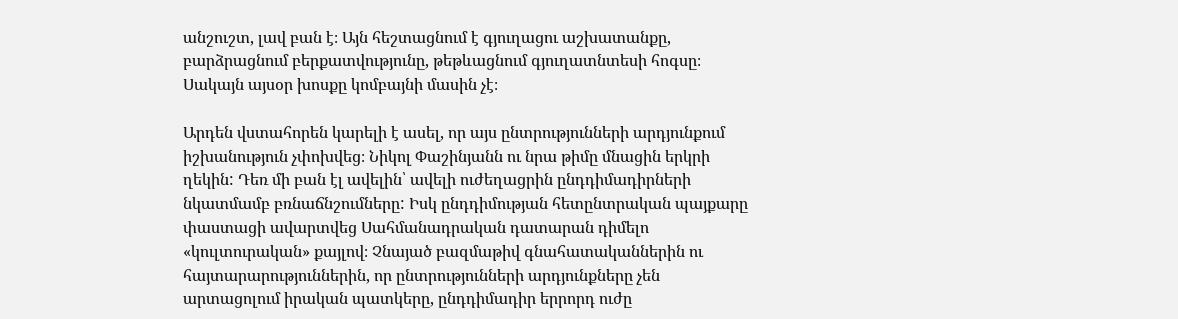անշուշտ, լավ բան է։ Այն հեշտացնում է գյուղացու աշխատանքը, բարձրացնում բերքատվությունը, թեթևացնում գյուղատնտեսի հոգսը։ Սակայն այսօր խոսքը կոմբայնի մասին չէ։

Արդեն վստահորեն կարելի է ասել, որ այս ընտրությունների արդյունքում իշխանություն չփոխվեց։ Նիկոլ Փաշինյանն ու նրա թիմը մնացին երկրի ղեկին: Դեռ մի բան էլ ավելին՝ ավելի ուժեղացրին ընդդիմադիրների նկատմամբ բռնաճնշումները: Իսկ ընդդիմության հետընտրական պայքարը փաստացի ավարտվեց Սահմանադրական դատարան դիմելո «կուլտուրական» քայլով։ Չնայած բազմաթիվ գնահատականներին ու հայտարարություններին, որ ընտրությունների արդյունքները չեն արտացոլում իրական պատկերը, ընդդիմադիր երրորդ ուժը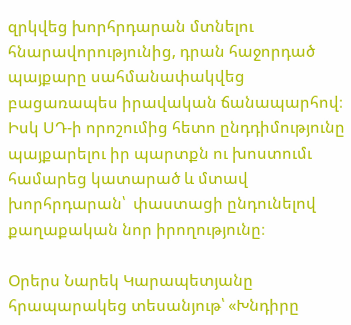զրկվեց խորհրդարան մտնելու հնարավորությունից, դրան հաջորդած պայքարը սահմանափակվեց բացառապես իրավական ճանապարհով։ Իսկ ՍԴ-ի որոշումից հետո ընդդիմությունը պայքարելու իր պարտքն ու խոստումւ համարեց կատարած և մտավ խորհրդարան՝  փաստացի ընդունելով քաղաքական նոր իրողությունը։

Օրերս Նարեկ Կարապետյանը հրապարակեց տեսանյութ՝ «Խնդիրը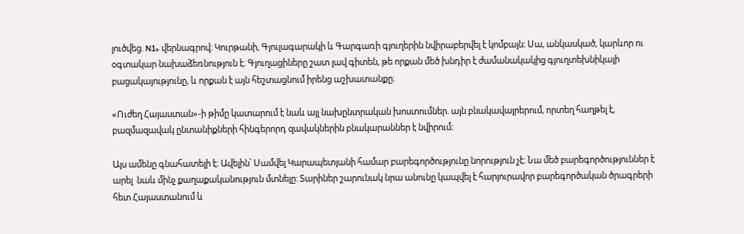լուծվեց. N1» վերնագրով։ Կուրթանի, Գյուլագարակի և Գարգառի գյուղերին նվիրաբերվել է կոմբայն։ Սա, անկասկած, կարևոր ու օգտակար նախաձեռնություն է։ Գյուղացիները շատ լավ գիտեն, թե որքան մեծ խնդիր է ժամանակակից գյուղտեխնիկայի բացակայությունը, և որքան է այն հեշտացնում իրենց աշխատանքը։

«Ուժեղ Հայաստան»-ի թիմը կատարում է նաև այլ նախընտրական խոստումներ. այն բնակավայրերում, որտեղ հաղթել է, բազմազավակ ընտանիքների հինգերորդ զավակներին բնակարաններ է նվիրում։

Այս ամենը գնահատելի է։ Ավելին՝ Սամվել Կարապետյանի համար բարեգործությունը նորություն չէ։ Նա մեծ բարեգործություններ է արել  նաև մինչ քաղաքականություն մտնելը: Տարիներ շարունակ նրա անունը կապվել է հարյուրավոր բարեգործական ծրագրերի հետ Հայաստանում և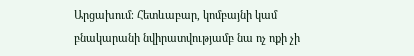Արցախում։ Հետևաբար, կոմբայնի կամ բնակարանի նվիրատվությամբ նա ոչ ոքի չի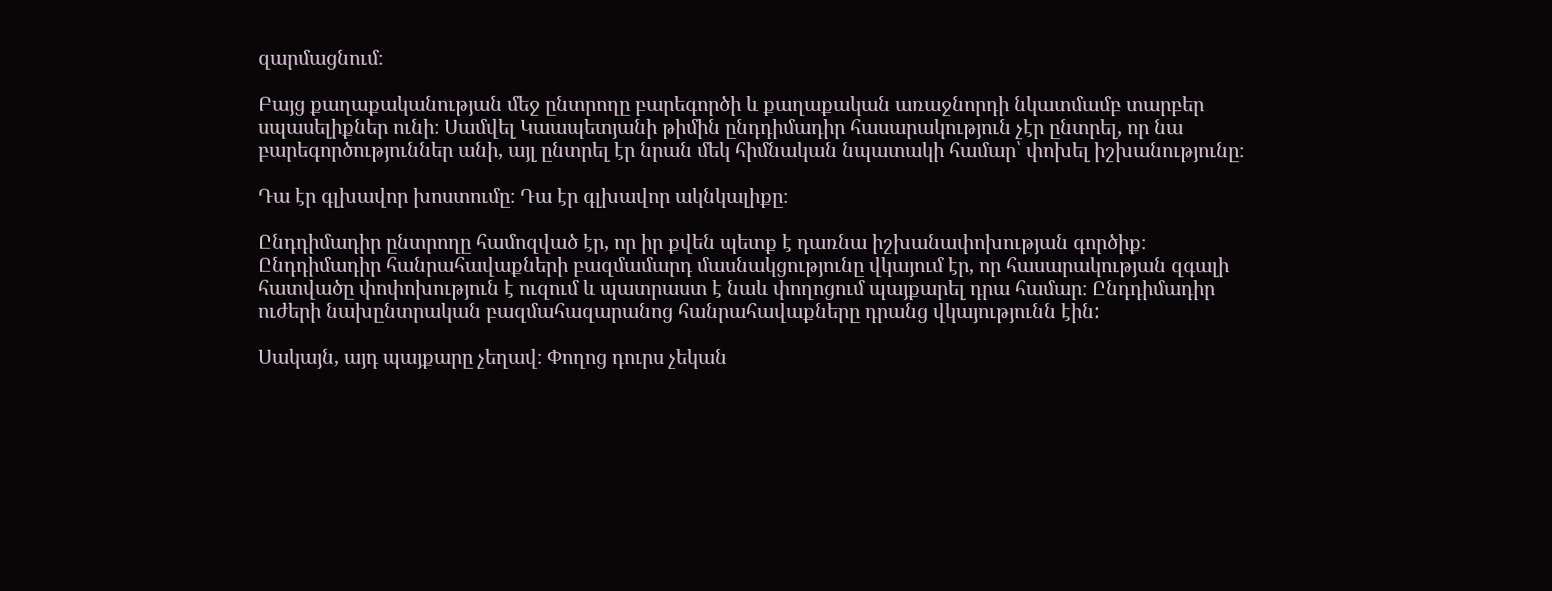զարմացնում։

Բայց քաղաքականության մեջ ընտրողը բարեգործի և քաղաքական առաջնորդի նկատմամբ տարբեր սպասելիքներ ունի։ Սամվել Կաապետյանի թիմին ընդդիմադիր հասարակություն չէր ընտրել, որ նա բարեգործություններ անի, այլ ընտրել էր նրան մեկ հիմնական նպատակի համար՝ փոխել իշխանությունը։

Դա էր գլխավոր խոստումը։ Դա էր գլխավոր ակնկալիքը։

Ընդդիմադիր ընտրողը համոզված էր, որ իր քվեն պետք է դառնա իշխանափոխության գործիք։ Ընդդիմադիր հանրահավաքների բազմամարդ մասնակցությունը վկայում էր, որ հասարակության զգալի հատվածը փոփոխություն է ուզում և պատրաստ է նաև փողոցում պայքարել դրա համար։ Ընդդիմադիր ուժերի նախընտրական բազմահազարանոց հանրահավաքները դրանց վկայությունն էին:

Սակայն, այդ պայքարը չեղավ։ Փողոց դուրս չեկան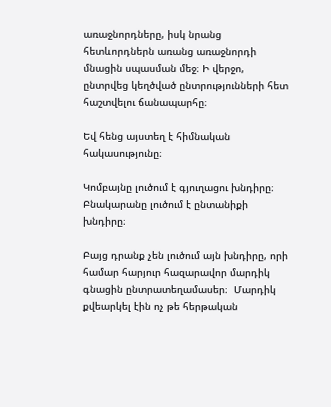առաջնորդները, իսկ նրանց հետևորդներն առանց առաջնորդի մնացին սպասման մեջ։ Ի վերջո, ընտրվեց կեղծված ընտրությունների հետ հաշտվելու ճանապարհը։

Եվ հենց այստեղ է հիմնական հակասությունը։

Կոմբայնը լուծում է գյուղացու խնդիրը։ Բնակարանը լուծում է ընտանիքի խնդիրը։

Բայց դրանք չեն լուծում այն խնդիրը, որի համար հարյուր հազարավոր մարդիկ գնացին ընտրատեղամասեր։  Մարդիկ քվեարկել էին ոչ թե հերթական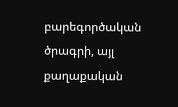բարեգործական ծրագրի, այլ քաղաքական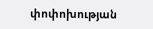փոփոխության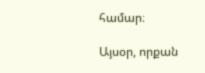համար։

Այսօր, որքան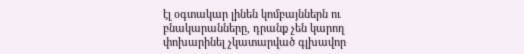էլ օգտակար լինեն կոմբայններն ու բնակարանները, դրանք չեն կարող փոխարինել չկատարված գլխավոր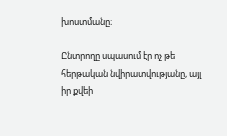խոստմանը։

Ընտրողը սպասում էր ոչ թե հերթական նվիրատվությանը, այլ իր քվեի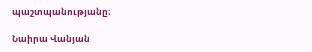պաշտպանությանը։

Նաիրա Վանյան